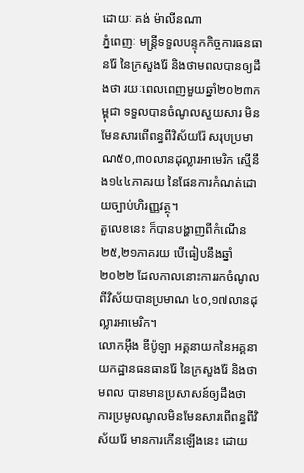ដោយៈ គង់ ម៉ាលីនណា
ភ្នំពេញៈ មន្ត្រីទទួលបន្ទុកកិច្ចការធនធានរ៉ែ នៃក្រសួងរ៉ែ និងថាមពលបានឲ្យដឹងថា រយៈពេលពេញមួយឆ្នាំ២០២៣កម្ពុជា ទទួលបានចំណូលសួយសារ មិនមែនសារពើពន្ធពីវិស័យរ៉ែ សរុបប្រមាណ៥០,៣០លានដុល្លារអាមេរិក ស្មើនឹង១៤៤ភាគរយ នៃផែនការកំណត់ដោយច្បាប់ហិរញ្ញវត្ថុ។
តួលេខនេះ ក៏បានបង្ហាញពីកំណើន ២៥,២១ភាគរយ បើធៀបនឹងឆ្នាំ ២០២២ ដែលកាលនោះការរកចំណូលពីវិស័យបានប្រមាណ ៤០,១៧លានដុល្លារអាមេរិក។
លោកអ៊ឹង ឌីប៉ូឡា អគ្គនាយកនៃអគ្គនាយកដ្ឋានធនធានរ៉ែ នៃក្រសួងរ៉ែ និងថាមពល បានមានប្រសាសន៍ឲ្យដឹងថា ការប្រមូលណូលមិនមែនសារពើពន្ធពីវិស័យរ៉ែ មានការកើនឡើងនេះ ដោយ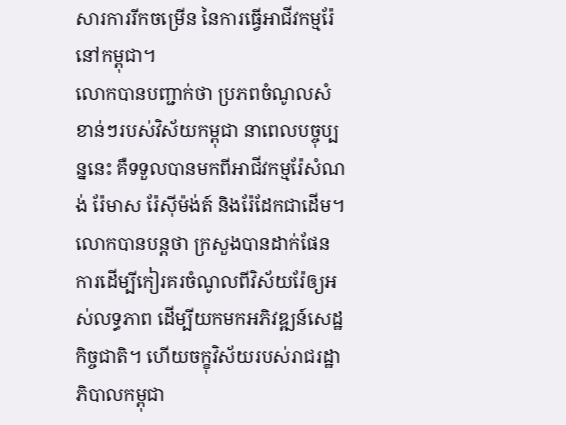សារការរីកចម្រើន នៃការធ្វើអាជីវកម្មរ៉ែនៅកម្ពុជា។
លោកបានបញ្ជាក់ថា ប្រភពចំណូលសំខាន់ៗរបស់វិស័យកម្ពុជា នាពេលបច្ចុប្បន្ននេះ គឺទទួលបានមកពីអាជីវកម្មរ៉ែសំណង់ រ៉ែមាស រ៉ែស៊ីម៉ង់ត៍ និងរ៉ែដែកជាដើម។
លោកបានបន្តថា ក្រសួងបានដាក់ផែនការដើម្បីកៀរគរចំណូលពីវិស័យរ៉ែឲ្យអស់លទ្ធភាព ដើម្បីយកមកអភិវឌ្ឍន៍សេដ្ឋកិច្ចជាតិ។ ហើយចក្ខុវិស័យរបស់រាជរដ្ឋាភិបាលកម្ពុជា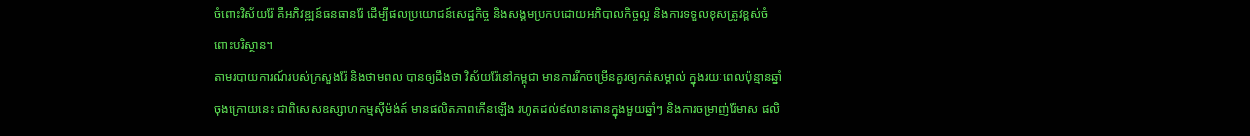ចំពោះវិស័យរ៉ែ គឺអភិវឌ្ឍន៍ធនធានរ៉ែ ដើម្បីផលប្រយោជន៍សេដ្ឋកិច្ច និងសង្គមប្រកបដោយអភិបាលកិច្ចល្អ និងការទទួលខុសត្រូវខ្ពស់ចំពោះបរិស្ថាន។
តាមរបាយការណ៍របស់ក្រសួងរ៉ែ និងថាមពល បានឲ្យដឹងថា វិស័យរ៉ែនៅកម្ពុជា មានការរីកចម្រើនគួរឲ្យកត់សម្គាល់ ក្នុងរយៈពេលប៉ុន្មានឆ្នាំចុងក្រោយនេះ ជាពិសេសឧស្សាហកម្មស៊ីម៉ង់ត៍ មានផលិតភាពកើនឡើង រហូតដល់៩លានតោនក្នុងមួយឆ្នាំៗ និងការចម្រាញ់រ៉ែមាស ផលិ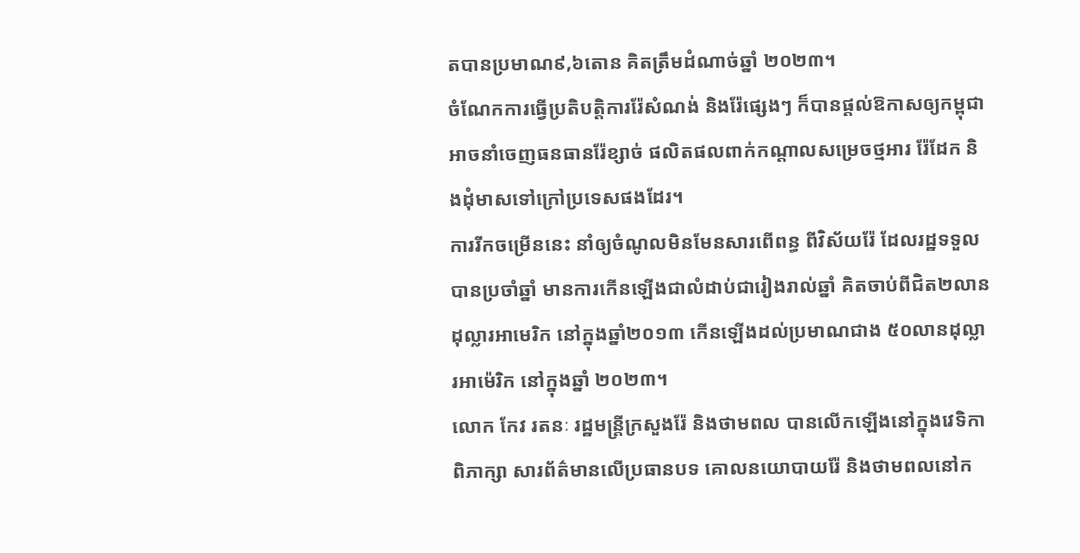តបានប្រមាណ៩,៦តោន គិតត្រឹមដំណាច់ឆ្នាំ ២០២៣។
ចំណែកការធ្វើប្រតិបត្តិការរ៉ែសំណង់ និងរ៉ែផ្សេងៗ ក៏បានផ្តល់ឱកាសឲ្យកម្ពុជា អាចនាំចេញធនធានរ៉ែខ្សាច់ ផលិតផលពាក់កណ្តាលសម្រេចថ្មអារ រ៉ែដែក និងដុំមាសទៅក្រៅប្រទេសផងដែរ។
ការរីកចម្រើននេះ នាំឲ្យចំណូលមិនមែនសារពើពន្ធ ពីវិស័យរ៉ែ ដែលរដ្ឋទទួលបានប្រចាំឆ្នាំ មានការកើនឡើងជាលំដាប់ជារៀងរាល់ឆ្នាំ គិតចាប់ពីជិត២លានដុល្លារអាមេរិក នៅក្នុងឆ្នាំ២០១៣ កើនឡើងដល់ប្រមាណជាង ៥០លានដុល្លារអាម៉េរិក នៅក្នុងឆ្នាំ ២០២៣។
លោក កែវ រតនៈ រដ្ឋមន្ត្រីក្រសួងរ៉ែ និងថាមពល បានលើកឡើងនៅក្នុងវេទិកាពិភាក្សា សារព័ត៌មានលើប្រធានបទ គោលនយោបាយរ៉ែ និងថាមពលនៅក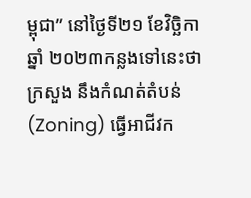ម្ពុជា” នៅថ្ងៃទី២១ ខែវិច្ឆិកា ឆ្នាំ ២០២៣កន្លងទៅនេះថា ក្រសួង នឹងកំណត់តំបន់ (Zoning) ធ្វើអាជីវក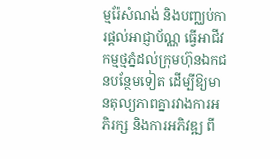ម្មរ៉ែសំណង់ និងបញ្ឈប់ការផ្តល់អាជ្ញាប័ណ្ណ ធ្វើអាជីវកម្មថ្មភ្នំដល់ក្រុមហ៊ុនឯកជនបន្ថែមទៀត ដើម្បីឱ្យមានតុល្យភាពគ្នារវាងការអភិរក្ស និងការអភិវឌ្ឍ ពី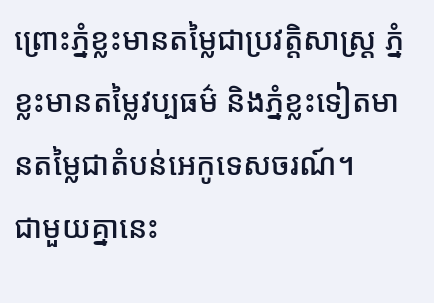ព្រោះភ្នំខ្លះមានតម្លៃជាប្រវត្តិសាស្ត្រ ភ្នំខ្លះមានតម្លៃវប្បធម៌ និងភ្នំខ្លះទៀតមានតម្លៃជាតំបន់អេកូទេសចរណ៍។
ជាមួយគ្នានេះ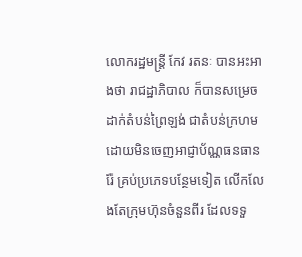លោករដ្ឋមន្ត្រី កែវ រតនៈ បានអះអាងថា រាជដ្ឋាភិបាល ក៏បានសម្រេចដាក់តំបន់ព្រៃឡង់ ជាតំបន់ក្រហម ដោយមិនចេញអាជ្ញាប័ណ្ណធនធានរ៉ែ គ្រប់ប្រភេទបន្ថែមទៀត លើកលែងតែក្រុមហ៊ុនចំនួនពីរ ដែលទទួ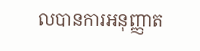លបានការអនុញ្ញាត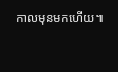កាលមុនមកហើយ៕